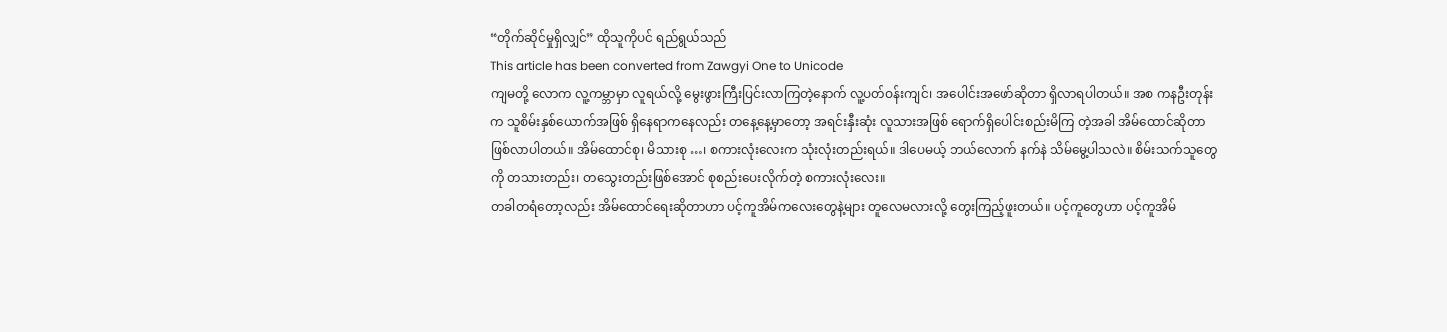“တိုက်ဆိုင်မှုရှိလျှင်” ထိုသူကိုပင် ရည်ရွယ်သည်
This article has been converted from Zawgyi One to Unicode
ကျမတို့ လောက လူ့ကမ္ဘာမှာ လူရယ်လို့ မွေးဖွားကြီးပြင်းလာကြတဲ့နောက် လူ့ပတ်ဝန်းကျင်၊ အပေါင်းအဖော်ဆိုတာ ရှိလာရပါတယ်။ အစ ကနဦးတုန်းက သူစိမ်းနှစ်ယောက်အဖြစ် ရှိနေရာကနေလည်း တနေ့နေ့မှာတော့ အရင်းနှီးဆုံး လူသားအဖြစ် ရောက်ရှိပေါင်းစည်းမိကြ တဲ့အခါ အိမ်ထောင်ဆိုတာ ဖြစ်လာပါတယ်။ အိမ်ထောင်စု၊ မိသားစု …၊ စကားလုံးလေးက သုံးလုံးတည်းရယ်။ ဒါပေမယ့် ဘယ်လောက် နက်နဲ သိမ်မွေ့ပါသလဲ။ စိမ်းသက်သူတွေကို တသားတည်း၊ တသွေးတည်းဖြစ်အောင် စုစည်းပေးလိုက်တဲ့ စကားလုံးလေး။
တခါတရံတော့လည်း အိမ်ထောင်ရေးဆိုတာဟာ ပင့်ကူအိမ်ကလေးတွေနဲ့များ တူလေမလားလို့ တွေးကြည့်ဖူးတယ်။ ပင့်ကူတွေဟာ ပင့်ကူအိမ်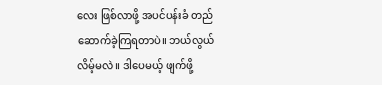လေး ဖြစ်လာဖို့ အပင်ပန်းခံ တည်ဆောက်ခဲ့ကြရတာပဲ။ ဘယ်လွယ်လိမ့်မလဲ။ ဒါပေမယ့် ဖျက်ဖို့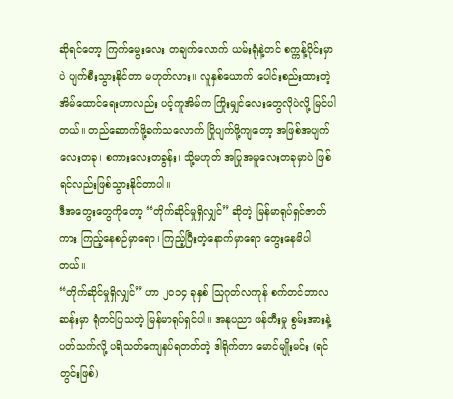ဆိုရင်တော့ ကြက်မွေးလေး တချက်လောက် ယမ်းရုံနဲ့တင် စက္ကန့်ပိုင်းမှာပဲ ပျက်စီးသွားနိုင်တာ မဟုတ်လား။ လူနှစ်ယောက် ပေါင်းစည်းထားတဲ့ အိမ်ထောင်ရေးဟာလည်း ပင့်ကူအိမ်က ကြိုးမျှင်လေးတွေလိုပဲလို့ မြင်ပါတယ်။ တည်ဆောက်ဖို့ခက်သလောက် ပြိုပျက်ဖို့ကျတော့ အဖြစ်အပျက်လေးတခု၊ စကားလေးတခွန်း၊ သို့မဟုတ် အပြုအမူလေးတခုမှာပဲ ဖြစ်ရင်လည်းဖြစ်သွားနိုင်တာပါ။
ဒီအတွေးတွေကိုတော့ “တိုက်ဆိုင်မှုရှိလျှင်” ဆိုတဲ့ မြန်မာရုပ်ရှင်ဇာတ်ကား ကြည့်နေစဉ်မှာရော၊ ကြည့်ပြီးတဲ့နောက်မှာရော တွေးနေမိပါ တယ်။
“တိုက်ဆိုင်မှုရှိလျှင်” ဟာ ၂၀၁၄ ခုနှစ် သြဂုတ်လကုန် စက်တင်ဘာလဆန်းမှာ ရုံတင်ပြသတဲ့ မြန်မာရုပ်ရှင်ပါ။ အနုပညာ ဖန်တီးမှု စွမ်းအားနဲ့ ပတ်သက်လို့ ပရိသတ်ကျေနပ်ရတတ်တဲ့ ဒါရိုက်တာ မောင်မျိုးမင်း (ရင်တွင်းဖြစ်)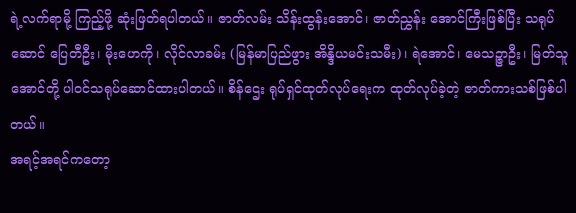ရဲ့လက်ရာမို့ ကြည့်ဖို့ ဆုံးဖြတ်ရပါတယ်။ ဇာတ်လမ်း သိန်းထွန်းအောင်၊ ဇာတ်ညွှန်း အောင်ကြီးဖြစ်ပြီး သရုပ်ဆောင် ပြေတီဦး၊ မိုးဟေကို၊ လိုင်လာခမ်း (မြန်မာပြည်ဖွား အိန္ဒိယမင်းသမီး)၊ ရဲအောင်၊ မေသဉ္ဇာဦး၊ မြတ်သူအောင်တို့ ပါဝင်သရုပ်ဆောင်ထားပါတယ်။ စိန်ဌေး ရုပ်ရှင်ထုတ်လုပ်ရေးက ထုတ်လုပ်ခဲ့တဲ့ ဇာတ်ကားသစ်ဖြစ်ပါတယ်။
အရင့်အရင်ကတော့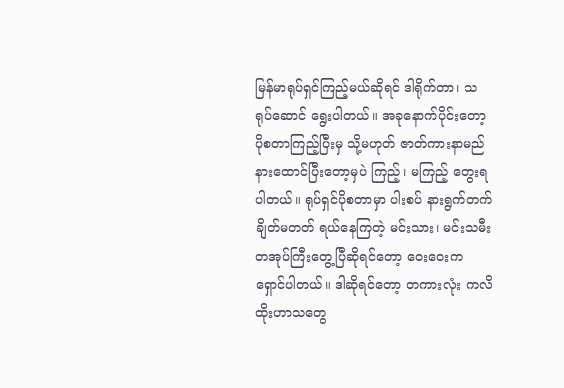မြန်မာရုပ်ရှင်ကြည့်မယ်ဆိုရင် ဒါရိုက်တာ၊ သရုပ်ဆောင် ရွေးပါတယ်။ အခုနောက်ပိုင်းတော့ ပိုစတာကြည့်ပြီးမှ သို့မဟုတ် ဇာတ်ကားနာမည် နားထောင်ပြီးတော့မှပဲ ကြည့်၊ မကြည့် တွေးရပါတယ်။ ရုပ်ရှင်ပိုစတာမှာ ပါးစပ် နားရွက်တက်ချိတ်မတတ် ရယ်နေကြတဲ့ မင်းသား၊ မင်းသမီး တအုပ်ကြီးတွေ့ပြီဆိုရင်တော့ ဝေးဝေးက ရှောင်ပါတယ်။ ဒါဆိုရင်တော့ တကားလုံး ကလိထိုးဟာသတွေ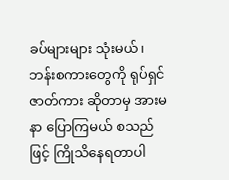ခပ်များများ သုံးမယ်၊ ဘန်းစကားတွေကို ရုပ်ရှင်ဇာတ်ကား ဆိုတာမှ အားမနာ ပြောကြမယ် စသည်ဖြင့် ကြိုသိနေရတာပါ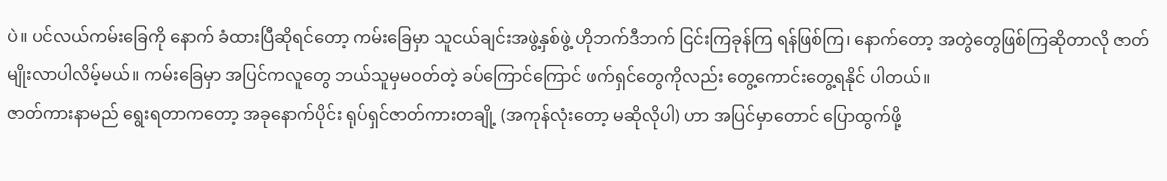ပဲ။ ပင်လယ်ကမ်းခြေကို နောက် ခံထားပြီဆိုရင်တော့ ကမ်းခြေမှာ သူငယ်ချင်းအဖွဲ့နှစ်ဖွဲ့ ဟိုဘက်ဒီဘက် ငြင်းကြခုန်ကြ ရန်ဖြစ်ကြ၊ နောက်တော့ အတွဲတွေဖြစ်ကြဆိုတာလို ဇာတ်မျိုးလာပါလိမ့်မယ်။ ကမ်းခြေမှာ အပြင်ကလူတွေ ဘယ်သူမှမဝတ်တဲ့ ခပ်ကြောင်ကြောင် ဖက်ရှင်တွေကိုလည်း တွေ့ကောင်းတွေ့ရနိုင် ပါတယ်။
ဇာတ်ကားနာမည် ရွေးရတာကတော့ အခုနောက်ပိုင်း ရုပ်ရှင်ဇာတ်ကားတချို့ (အကုန်လုံးတော့ မဆိုလိုပါ) ဟာ အပြင်မှာတောင် ပြောထွက်ဖို့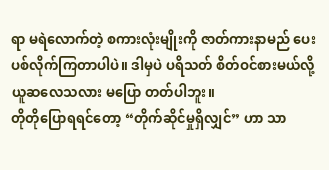ရာ မရဲလောက်တဲ့ စကားလုံးမျိုးကို ဇာတ်ကားနာမည် ပေးပစ်လိုက်ကြတာပါပဲ။ ဒါမှပဲ ပရိသတ် စိတ်ဝင်စားမယ်လို့ ယူဆလေသလား မပြော တတ်ပါဘူး။
တိုတိုပြောရရင်တော့ “တိုက်ဆိုင်မှုရှိလျှင်” ဟာ သာ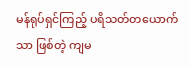မန်ရုပ်ရှင်ကြည့် ပရိသတ်တယောက်သာ ဖြစ်တဲ့ ကျမ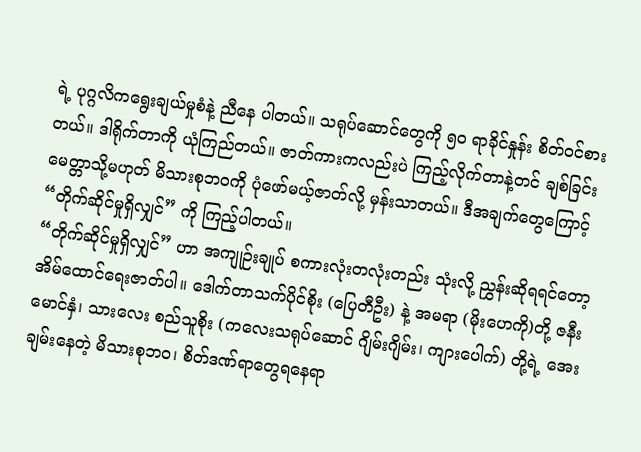ရဲ့ ပုဂ္ဂလိကရွေးချယ်မှုစံနဲ့ ညီနေ ပါတယ်။ သရုပ်ဆောင်တွေကို ၅၀ ရာခိုင်နှုန်း စိတ်ဝင်စားတယ်။ ဒါရိုက်တာကို ယုံကြည်တယ်။ ဇာတ်ကားကလည်းပဲ ကြည့်လိုက်တာနဲ့တင် ချစ်ခြင်းမေတ္တာသို့မဟုတ် မိသားစုဘဝကို ပုံဖော်မယ့်ဇာတ်လို့ မှန်းသာတယ်။ ဒီအချက်တွေကြောင့် “တိုက်ဆိုင်မှုရှိလျှင်” ကို ကြည့်ပါတယ်။
“တိုက်ဆိုင်မှုရှိလျှင်” ဟာ အကျုဉ်းချုပ် စကားလုံးတလုံးတည်း သုံးလို့ ညွှန်းဆိုရရင်တော့ အိမ်ထောင်ရေးဇာတ်ပါ။ ဒေါက်တာသက်ပိုင်စိုး (ပြေတီဦး) နဲ့ အမရာ (မိုးဟေကို)တို့ ဇနီးမောင်နှံ၊ သားလေး စည်သူစိုး (ကလေးသရုပ်ဆောင် ဂျိမ်းဂျိမ်း၊ ကျားပေါက်) တို့ရဲ့ အေးချမ်းနေတဲ့ မိသားစုဘဝ၊ စိတ်ဒဏ်ရာတွေရနေရာ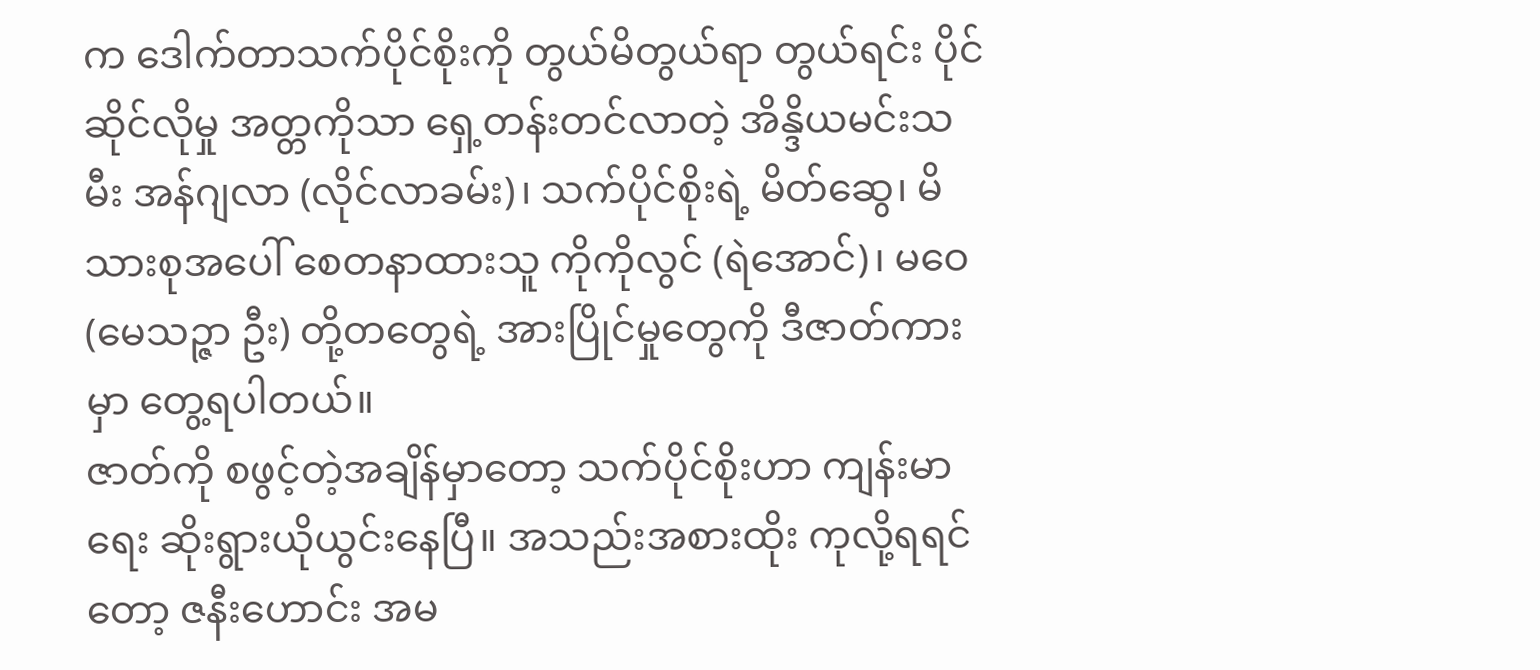က ဒေါက်တာသက်ပိုင်စိုးကို တွယ်မိတွယ်ရာ တွယ်ရင်း ပိုင်ဆိုင်လိုမှု အတ္တကိုသာ ရှေ့တန်းတင်လာတဲ့ အိန္ဒိယမင်းသမီး အန်ဂျလာ (လိုင်လာခမ်း)၊ သက်ပိုင်စိုးရဲ့ မိတ်ဆွေ၊ မိသားစုအပေါ် စေတနာထားသူ ကိုကိုလွင် (ရဲအောင်)၊ မဝေ (မေသဉ္ဇာ ဦး) တို့တတွေရဲ့ အားပြိုင်မှုတွေကို ဒီဇာတ်ကားမှာ တွေ့ရပါတယ်။
ဇာတ်ကို စဖွင့်တဲ့အချိန်မှာတော့ သက်ပိုင်စိုးဟာ ကျန်းမာရေး ဆိုးရွားယိုယွင်းနေပြီ။ အသည်းအစားထိုး ကုလို့ရရင်တော့ ဇနီးဟောင်း အမ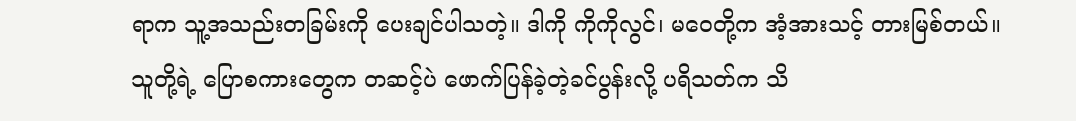ရာက သူ့အသည်းတခြမ်းကို ပေးချင်ပါသတဲ့။ ဒါကို ကိုကိုလွင်၊ မဝေတို့က အံ့အားသင့် တားမြစ်တယ်။ သူတို့ရဲ့ ပြောစကားတွေက တဆင့်ပဲ ဖောက်ပြန်ခဲ့တဲ့ခင်ပွန်းလို့ ပရိသတ်က သိ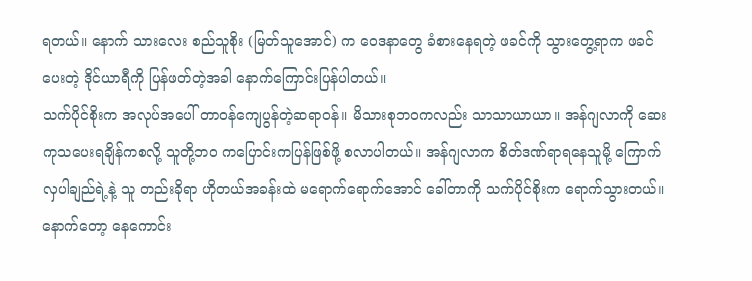ရတယ်။ နောက် သားလေး စည်သူစိုး (မြတ်သူအောင်) က ဝေဒနာတွေ ခံစားနေရတဲ့ ဖခင်ကို သွားတွေ့ရာက ဖခင်ပေးတဲ့ ဒိုင်ယာရီကို ပြန်ဖတ်တဲ့အခါ နောက်ကြောင်းပြန်ပါတယ်။
သက်ပိုင်စိုးက အလုပ်အပေါ် တာဝန်ကျေပွန်တဲ့ဆရာဝန်။ မိသားစုဘဝကလည်း သာသာယာယာ။ အန်ဂျလာကို ဆေးကုသပေးရချိန်ကစလို့ သူတို့ဘ၀ ကပြောင်းကပြန်ဖြစ်ဖို့ စလာပါတယ်။ အန်ဂျလာက စိတ်ဒဏ်ရာရနေသူမို့ ကြောက်လှပါချည်ရဲ့နဲ့ သူ တည်းခိုရာ ဟိုတယ်အခန်းထဲ မရောက်ရောက်အောင် ခေါ်တာကို သက်ပိုင်စိုးက ရောက်သွားတယ်။ နောက်တော့ နေကောင်း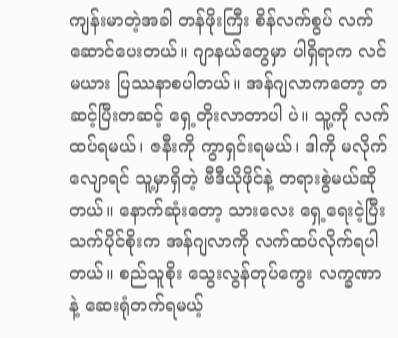ကျန်းမာတဲ့အခါ တန်ဖိုးကြီး စိန်လက်စွပ် လက်ဆောင်ပေးတယ်။ ဂျာနယ်တွေမှာ ပါရှိရာက လင်မယား ပြဿနာစပါတယ်။ အန်ဂျလာကတော့ တဆင့်ပြီးတဆင့် ရှေ့တိုးလာတာပါ ပဲ။ သူ့ကို လက်ထပ်ရမယ်၊ ဇနီးကို ကွာရှင်းရမယ်၊ ဒါကို မလိုက်လျောရင် သူ့မှာရှိတဲ့ ဗီဒီယိုဖိုင်နဲ့ တရားစွဲမယ်ဆိုတယ်။ နောက်ဆုံးတော့ သားလေး ရှေ့ရေးငဲ့ပြီး သက်ပိုင်စိုးက အန်ဂျလာကို လက်ထပ်လိုက်ရပါတယ်။ စည်သူစိုး သွေးလွန်တုပ်ကွေး လက္ခဏာနဲ့ ဆေးရုံတက်ရမယ့်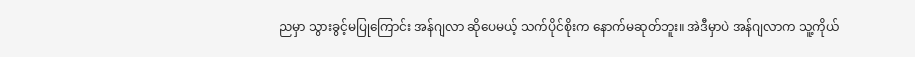ညမှာ သွားခွင့်မပြုကြောင်း အန်ဂျလာ ဆိုပေမယ့် သက်ပိုင်စိုးက နောက်မဆုတ်ဘူး။ အဲဒီမှာပဲ အန်ဂျလာက သူ့ကိုယ်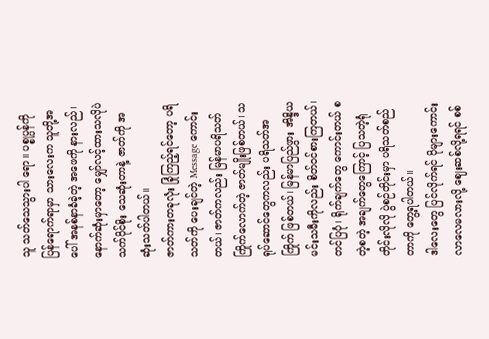သူ သတ်သေသွားပါ ရော။ ပစ္စုပ္ပန်ကို ပြန်ရောက်ရာမှာ သားလေးက သူတို့အပေါ် အနစ်နာခံခဲ့တဲ့ အဖေကို နားလည်၊ နောက်ဆုံးမှာတော့ မျှော်လင့်ထားသလိုပဲ သက်ပိုင်စိုး သေဆုံးတာနဲ့ ဇာတ်ကို အဆုံးသတ်ပါတယ်။
ဇာတ်ကားတခုလုံး ခြုံကြည့်ရင်တော့ ပရိသတ်ကို ပေးချင်တဲ့ Message ကောင်းတယ်၊ ဇာတ်ကလည်း မြန်မာပရိသတ် ကြိုက်လောက်တဲ့ ဇာတ်မျိုးဖြစ်တယ်၊ သရုပ်ဆောင်တွေကလည်း ပရိသတ်အကြိုက် ဖြစ်တယ်၊ မြန်မာပြည်ဖွား အိန္ဒိယမင်းသမီးကိုလည်း စိတ်ဝင်စားကြတယ်၊ တင်ပြပုံ၊ ရိုက်ချက်တွေ ကောင်းတယ် စတဲ့စတဲ့ အချက်တွေကြောင့် ပြသတဲ့ရုံတိုင်းလိုလို ပွဲစဉ်တိုင်းမှာ ပရိသတ်စည်တာကို တွေ့ရပါတယ်။
ဒါလေးတွေ ပြင်လိုက်ရင် ပိုများကောင်းလာလေမလားလို့ ဈေးဆစ်လို့ရရင် စစ်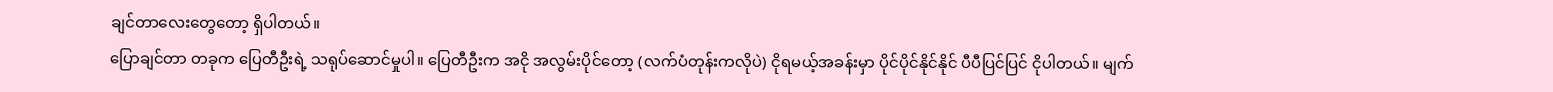ချင်တာလေးတွေတော့ ရှိပါတယ်။
ပြောချင်တာ တခုက ပြေတီဦးရဲ့ သရုပ်ဆောင်မှုပါ။ ပြေတီဦးက အငို အလွမ်းပိုင်တော့ (လက်ပံတုန်းကလိုပဲ) ငိုရမယ့်အခန်းမှာ ပိုင်ပိုင်နိုင်နိုင် ပီပီပြင်ပြင် ငိုပါတယ်။ မျက်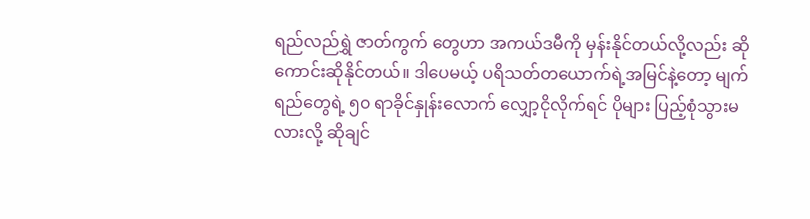ရည်လည်ရွှဲ ဇာတ်ကွက် တွေဟာ အကယ်ဒမီကို မှန်းနိုင်တယ်လို့လည်း ဆိုကောင်းဆိုနိုင်တယ်။ ဒါပေမယ့် ပရိသတ်တယောက်ရဲ့အမြင်နဲ့တော့ မျက်ရည်တွေရဲ့ ၅၀ ရာခိုင်နှုန်းလောက် လျှော့ငိုလိုက်ရင် ပိုများ ပြည့်စုံသွားမလားလို့ ဆိုချင်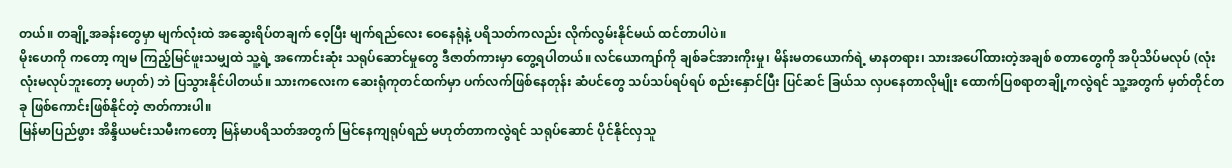တယ်။ တချို့အခန်းတွေမှာ မျက်လုံးထဲ အဆွေးရိပ်တချက် ဝေ့ပြီး မျက်ရည်လေး ဝေနေရုံနဲ့ ပရိသတ်ကလည်း လိုက်လွမ်းနိုင်မယ် ထင်တာပါပဲ။
မိုးဟေကို ကတော့ ကျမ ကြည့်မြင်ဖူးသမျှထဲ သူ့ရဲ့ အကောင်းဆုံး သရုပ်ဆောင်မှုတွေ ဒီဇာတ်ကားမှာ တွေ့ရပါတယ်။ လင်ယောကျာ်ကို ချစ်ခင်အားကိုးမှု၊ မိန်းမတယောက်ရဲ့ မာနတရား၊ သားအပေါ်ထားတဲ့အချစ် စတာတွေကို အပိုသိပ်မလုပ် (လုံးလုံးမလုပ်ဘူးတော့ မဟုတ်) ဘဲ ပြသွားနိုင်ပါတယ်။ သားကလေးက ဆေးရုံကုတင်ထက်မှာ ပက်လက်ဖြစ်နေတုန်း ဆံပင်တွေ သပ်သပ်ရပ်ရပ် စည်းနှောင်ပြီး ပြင်ဆင် ခြယ်သ လှပနေတာလိုမျိုး ထောက်ပြစရာတချို့ကလွဲရင် သူ့အတွက် မှတ်တိုင်တခု ဖြစ်ကောင်းဖြစ်နိုင်တဲ့ ဇာတ်ကားပါ။
မြန်မာပြည်ဖွား အိန္ဒိယမင်းသမီးကတော့ မြန်မာပရိသတ်အတွက် မြင်နေကျရုပ်ရည် မဟုတ်တာကလွဲရင် သရုပ်ဆောင် ပိုင်နိုင်လှသူ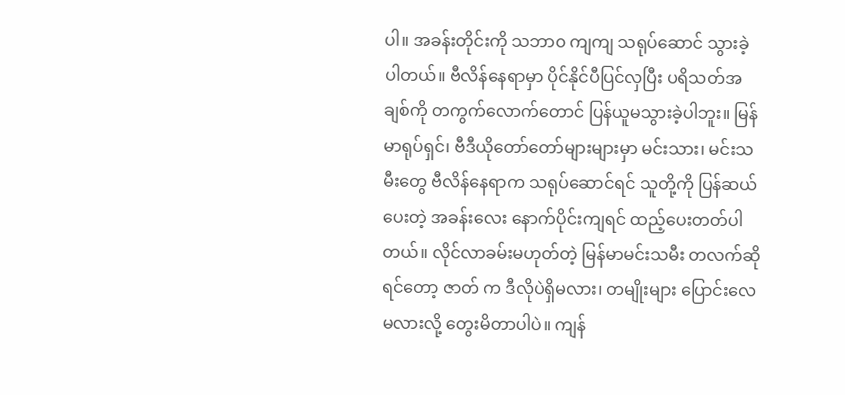ပါ။ အခန်းတိုင်းကို သဘာ၀ ကျကျ သရုပ်ဆောင် သွားခဲ့ပါတယ်။ ဗီလိန်နေရာမှာ ပိုင်နိုင်ပီပြင်လှပြီး ပရိသတ်အချစ်ကို တကွက်လောက်တောင် ပြန်ယူမသွားခဲ့ပါဘူး။ မြန်မာရုပ်ရှင်၊ ဗီဒီယိုတော်တော်များများမှာ မင်းသား၊ မင်းသမီးတွေ ဗီလိန်နေရာက သရုပ်ဆောင်ရင် သူတို့ကို ပြန်ဆယ်ပေးတဲ့ အခန်းလေး နောက်ပိုင်းကျရင် ထည့်ပေးတတ်ပါတယ်။ လိုင်လာခမ်းမဟုတ်တဲ့ မြန်မာမင်းသမီး တလက်ဆိုရင်တော့ ဇာတ် က ဒီလိုပဲရှိမလား၊ တမျိုးများ ပြောင်းလေမလားလို့ တွေးမိတာပါပဲ။ ကျန်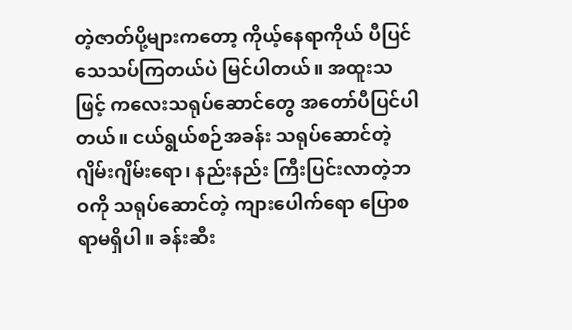တဲ့ဇာတ်ပို့များကတော့ ကိုယ့်နေရာကိုယ် ပီပြင်သေသပ်ကြတယ်ပဲ မြင်ပါတယ်။ အထူးသဖြင့် ကလေးသရုပ်ဆောင်တွေ အတော်ပီပြင်ပါတယ်။ ငယ်ရွယ်စဉ်အခန်း သရုပ်ဆောင်တဲ့ ဂျိမ်းဂျိမ်းရော၊ နည်းနည်း ကြီးပြင်းလာတဲ့ဘဝကို သရုပ်ဆောင်တဲ့ ကျားပေါက်ရော ပြောစရာမရှိပါ။ ခန်းဆီး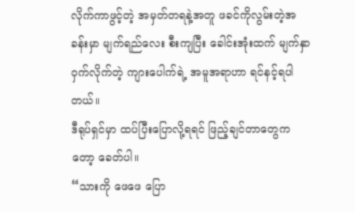လိုက်ကာဖွင့်တဲ့ အမှတ်တရနဲ့အတူ ဖခင်ကိုလွမ်းတဲ့အ ခန်းမှာ မျက်ရည်လေး စီးကျပြီး ခေါင်းအုံးထက် မျက်နှာဝှက်လိုက်တဲ့ ကျားပေါက်ရဲ့ အမူအရာဟာ ရင်နင့်ရပါတယ်။
ဒီရုပ်ရှင်မှာ ထပ်ပြီးပြောလို့ရရင် ဖြည့်ချင်တာတွေကတော့ ခေတ်ပါ။
“သားကို ဖေဖေ ပြော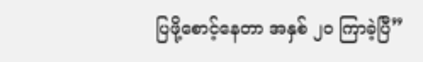ပြဖို့စောင့်နေတာ အနှစ် ၂၀ ကြာခဲ့ပြီ”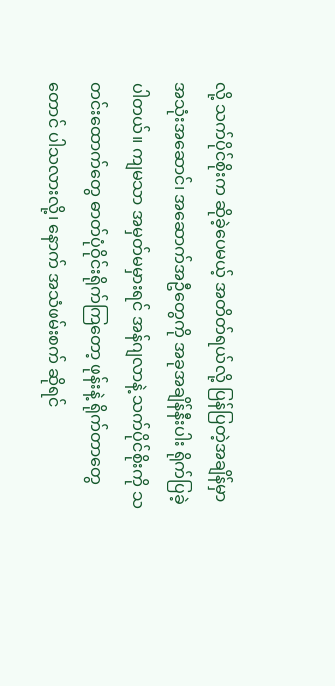လို့ သက်ပိုင်စိုးက ဆိုခဲ့ပေမယ့် အတိတ်ရယ်လို့ ပြန်ပြတဲ့အချိန်မှာ အသုံးအဆောင်၊ အဆောက်အဦတွေကို အခုအချိန်နီးပါး ရိုက်ပြခဲ့ပါတယ်။ ကျမသာ အမှတ်မမှားရင် အန်ဂျလာနဲ့ သက်ပိုင်စိုးကို သတင်းထောက်တွေ ဓာတ်ပုံဝိုင်းရိုက်ကြတော့ ဖုန်းနဲ့ ရိုက်တာတွေတောင် ပါသလားလို့၊ နောက် အသံဖမ်းစက် ဆိုရင်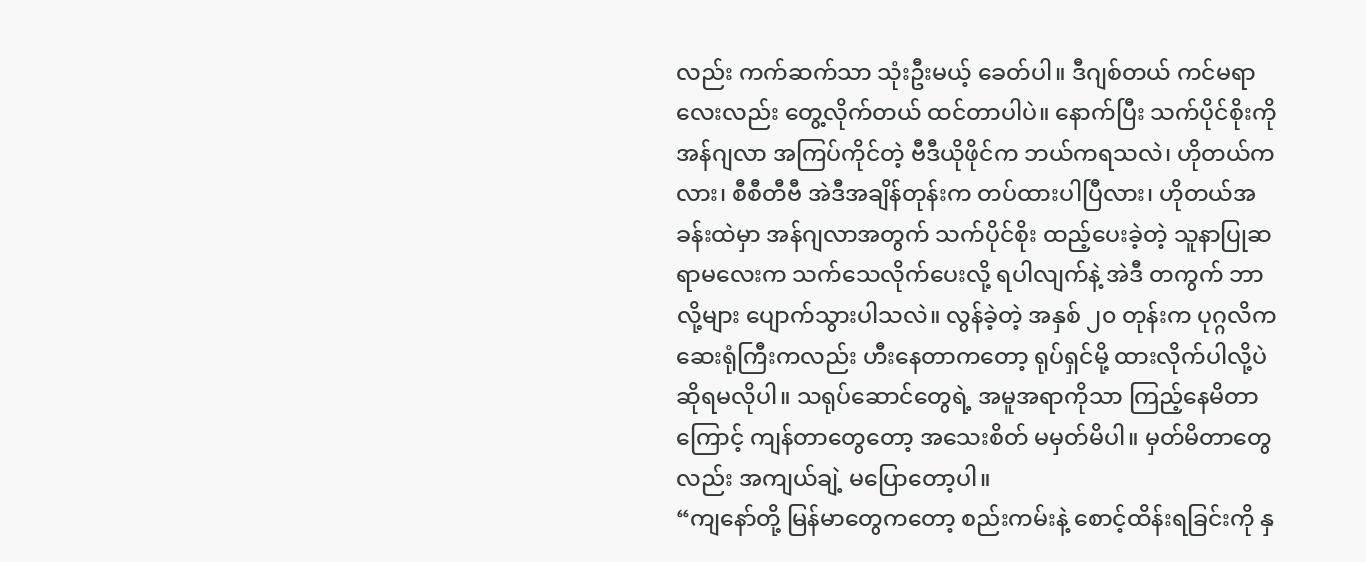လည်း ကက်ဆက်သာ သုံးဦးမယ့် ခေတ်ပါ။ ဒီဂျစ်တယ် ကင်မရာလေးလည်း တွေ့လိုက်တယ် ထင်တာပါပဲ။ နောက်ပြီး သက်ပိုင်စိုးကို အန်ဂျလာ အကြပ်ကိုင်တဲ့ ဗီဒီယိုဖိုင်က ဘယ်ကရသလဲ၊ ဟိုတယ်ကလား၊ စီစီတီဗီ အဲဒီအချိန်တုန်းက တပ်ထားပါပြီလား၊ ဟိုတယ်အခန်းထဲမှာ အန်ဂျလာအတွက် သက်ပိုင်စိုး ထည့်ပေးခဲ့တဲ့ သူနာပြုဆရာမလေးက သက်သေလိုက်ပေးလို့ ရပါလျက်နဲ့ အဲဒီ တကွက် ဘာလို့များ ပျောက်သွားပါသလဲ။ လွန်ခဲ့တဲ့ အနှစ် ၂၀ တုန်းက ပုဂ္ဂလိက ဆေးရုံကြီးကလည်း ဟီးနေတာကတော့ ရုပ်ရှင်မို့ ထားလိုက်ပါလို့ပဲ ဆိုရမလိုပါ။ သရုပ်ဆောင်တွေရဲ့ အမူအရာကိုသာ ကြည့်နေမိတာကြောင့် ကျန်တာတွေတော့ အသေးစိတ် မမှတ်မိပါ။ မှတ်မိတာတွေလည်း အကျယ်ချဲ့ မပြောတော့ပါ။
“ကျနော်တို့ မြန်မာတွေကတော့ စည်းကမ်းနဲ့ စောင့်ထိန်းရခြင်းကို နှ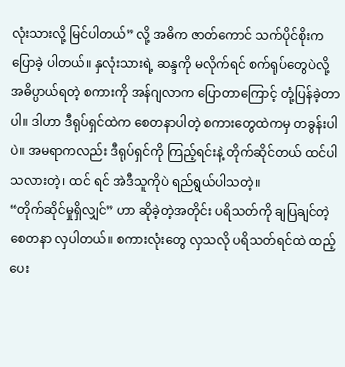လုံးသားလို့ မြင်ပါတယ်” လို့ အဓိက ဇာတ်ကောင် သက်ပိုင်စိုးက ပြောခဲ့ ပါတယ်။ နှလုံးသားရဲ့ ဆန္ဒကို မလိုက်ရင် စက်ရုပ်တွေပဲလို့ အဓိပ္ပာယ်ရတဲ့ စကားကို အန်ဂျလာက ပြောတာကြောင့် တုံ့ပြန်ခဲ့တာပါ။ ဒါဟာ ဒီရုပ်ရှင်ထဲက စေတနာပါတဲ့ စကားတွေထဲကမှ တခွန်းပါပဲ။ အမရာကလည်း ဒီရုပ်ရှင်ကို ကြည့်ရင်းနဲ့ တိုက်ဆိုင်တယ် ထင်ပါသလားတဲ့၊ ထင် ရင် အဲဒီသူကိုပဲ ရည်ရွယ်ပါသတဲ့။
“တိုက်ဆိုင်မှုရှိလျှင်” ဟာ ဆိုခဲ့တဲ့အတိုင်း ပရိသတ်ကို ချပြချင်တဲ့ စေတနာ လှပါတယ်။ စကားလုံးတွေ လှသလို ပရိသတ်ရင်ထဲ ထည့်ပေး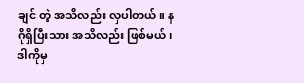ချင် တဲ့ အသိလည်း လှပါတယ်။ နဂိုရှိပြီးသား အသိလည်း ဖြစ်မယ်၊ ဒါကိုမှ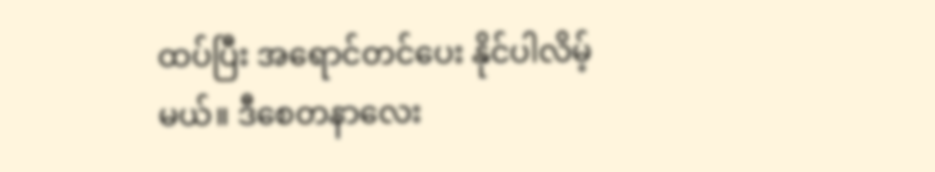ထပ်ပြီး အရောင်တင်ပေး နိုင်ပါလိမ့်မယ်။ ဒီစေတနာလေး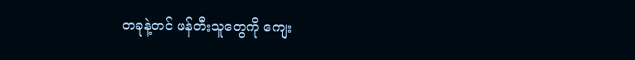တခုနဲ့တင် ဖန်တီးသူတွေကို ကျေး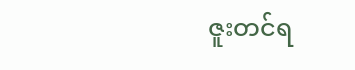ဇူးတင်ရ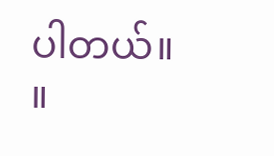ပါတယ်။ ။